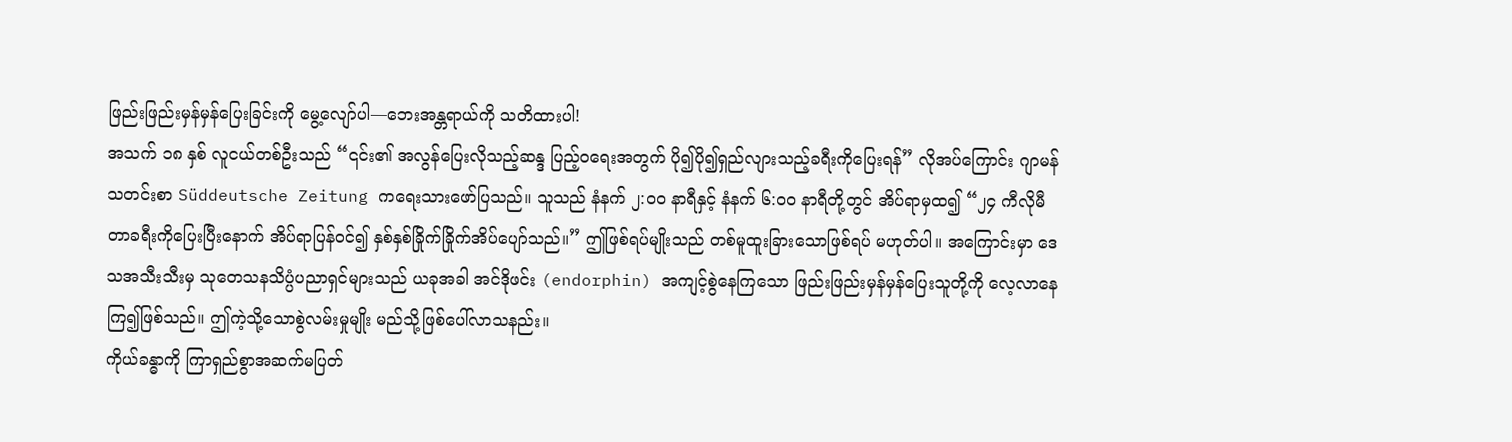ဖြည်းဖြည်းမှန်မှန်ပြေးခြင်းကို မွေ့လျော်ပါ—ဘေးအန္တရာယ်ကို သတိထားပါ!
အသက် ၁၈ နှစ် လူငယ်တစ်ဦးသည် “၎င်း၏ အလွန်ပြေးလိုသည့်ဆန္ဒ ပြည့်ဝရေးအတွက် ပို၍ပို၍ရှည်လျားသည့်ခရီးကိုပြေးရန်” လိုအပ်ကြောင်း ဂျာမန်သတင်းစာ Süddeutsche Zeitung ကရေးသားဖော်ပြသည်။ သူသည် နံနက် ၂:၀၀ နာရီနှင့် နံနက် ၆:၀၀ နာရီတို့တွင် အိပ်ရာမှထ၍ “၂၄ ကီလိုမီတာခရီးကိုပြေးပြီးနောက် အိပ်ရာပြန်ဝင်၍ နှစ်နှစ်ခြိုက်ခြိုက်အိပ်ပျော်သည်။” ဤဖြစ်ရပ်မျိုးသည် တစ်မူထူးခြားသောဖြစ်ရပ် မဟုတ်ပါ။ အကြောင်းမှာ ဒေသအသီးသီးမှ သုတေသနသိပ္ပံပညာရှင်များသည် ယခုအခါ အင်ဒိုဖင်း (endorphin) အကျင့်စွဲနေကြသော ဖြည်းဖြည်းမှန်မှန်ပြေးသူတို့ကို လေ့လာနေကြ၍ဖြစ်သည်။ ဤကဲ့သို့သောစွဲလမ်းမှုမျိုး မည်သို့ဖြစ်ပေါ်လာသနည်း။
ကိုယ်ခန္ဓာကို ကြာရှည်စွာအဆက်မပြတ်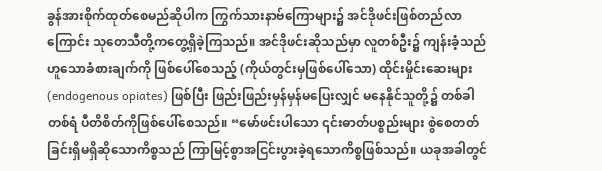ခွန်အားစိုက်ထုတ်စေမည်ဆိုပါက ကြွက်သားနာဗ်ကြောများ၌ အင်ဒိုဖင်းဖြစ်တည်လာကြောင်း သုတေသီတို့ကတွေ့ရှိခဲ့ကြသည်။ အင်ဒိုဖင်းဆိုသည်မှာ လူတစ်ဦး၌ ကျန်းခံ့သည်ဟူသောခံစားချက်ကို ဖြစ်ပေါ်စေသည့် (ကိုယ်တွင်းမှဖြစ်ပေါ်သော) ထိုင်းမှိုင်းဆေးများ (endogenous opiates) ဖြစ်ပြီး ဖြည်းဖြည်းမှန်မှန်မပြေးလျှင် မနေနိုင်သူတို့၌ တစ်ခါတစ်ရံ ပီတိစိတ်ကိုဖြစ်ပေါ်စေသည်။ “မော်ဖင်းပါသော ၎င်းဓာတ်ပစ္စည်းများ စွဲစေတတ်ခြင်းရှိမရှိဆိုသောကိစ္စသည် ကြာမြင့်စွာအငြင်းပွားခဲ့ရသောကိစ္စဖြစ်သည်။ ယခုအခါတွင်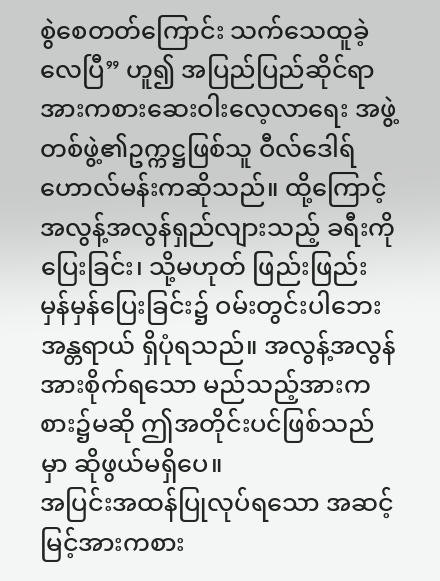စွဲစေတတ်ကြောင်း သက်သေထူခဲ့လေပြီ” ဟူ၍ အပြည်ပြည်ဆိုင်ရာ အားကစားဆေးဝါးလေ့လာရေး အဖွဲ့တစ်ဖွဲ့၏ဥက္ကဋ္ဌဖြစ်သူ ဝီလ်ဒေါရ် ဟောလ်မန်းကဆိုသည်။ ထို့ကြောင့် အလွန့်အလွန်ရှည်လျားသည့် ခရီးကိုပြေးခြင်း၊ သို့မဟုတ် ဖြည်းဖြည်းမှန်မှန်ပြေးခြင်း၌ ဝမ်းတွင်းပါဘေးအန္တရာယ် ရှိပုံရသည်။ အလွန့်အလွန်အားစိုက်ရသော မည်သည့်အားကစား၌မဆို ဤအတိုင်းပင်ဖြစ်သည်မှာ ဆိုဖွယ်မရှိပေ။
အပြင်းအထန်ပြုလုပ်ရသော အဆင့်မြင့်အားကစား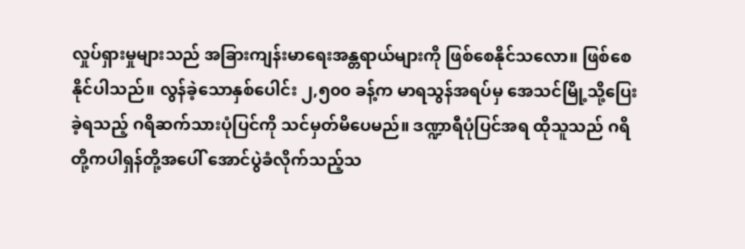လှုပ်ရှားမှုများသည် အခြားကျန်းမာရေးအန္တရာယ်များကို ဖြစ်စေနိုင်သလော။ ဖြစ်စေနိုင်ပါသည်။ လွန်ခဲ့သောနှစ်ပေါင်း ၂,၅၀၀ ခန့်က မာရသွန်အရပ်မှ အေသင်မြို့သို့ပြေးခဲ့ရသည့် ဂရိဆက်သားပုံပြင်ကို သင်မှတ်မိပေမည်။ ဒဏ္ဍာရီပုံပြင်အရ ထိုသူသည် ဂရိတို့ကပါရှန်တို့အပေါ် အောင်ပွဲခံလိုက်သည့်သ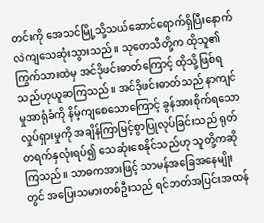တင်းကို အေသင်မြို့သို့သယ်ဆောင်ရောက်ရှိပြီးနောက် လဲကျသေဆုံးသွားသည်။ သုတေသီတို့က ထိုသူ၏ကြွက်သားထဲမှ အင်ဒိုဖင်းဓာတ်ကြောင့် ထိုသို့ဖြစ်ရသည်ဟုယူဆကြသည်။ အင်ဒိုဖင်းဓာတ်သည် နာကျင်မှုအာရုံခံကို နိမ့်ကျစေသောကြောင့် ခွန်အားစိုက်ရသောလှုပ်ရှားမှုကို အချိန်ကြာမြင့်စွာပြုလုပ်ခြင်းသည် ရုတ်တရက်နှလုံးရပ်၍ သေဆုံးစေနိုင်သည်ဟု သူတို့ကဆိုကြသည်။ သာဓကအားဖြင့် သာမန်အခြေအနေမျိုးတွင် အပြေးသမားတစ်ဦးသည် ရင်ဘတ်အပြင်းအထန်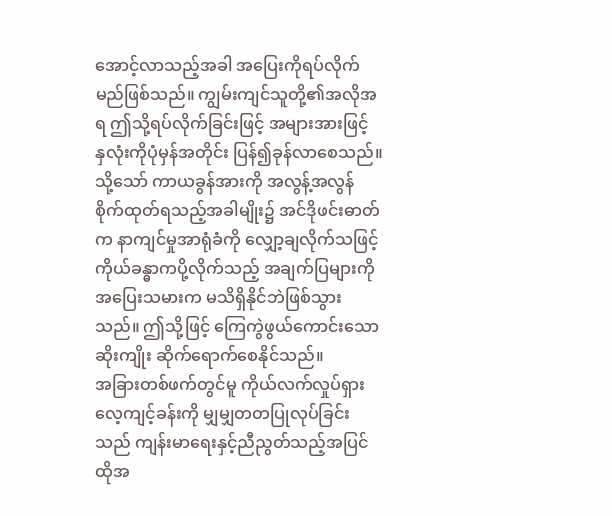အောင့်လာသည့်အခါ အပြေးကိုရပ်လိုက်မည်ဖြစ်သည်။ ကျွမ်းကျင်သူတို့၏အလိုအရ ဤသို့ရပ်လိုက်ခြင်းဖြင့် အများအားဖြင့် နှလုံးကိုပုံမှန်အတိုင်း ပြန်၍ခုန်လာစေသည်။ သို့သော် ကာယခွန်အားကို အလွန့်အလွန်စိုက်ထုတ်ရသည့်အခါမျိုး၌ အင်ဒိုဖင်းဓာတ်က နာကျင်မှုအာရုံခံကို လျှော့ချလိုက်သဖြင့် ကိုယ်ခန္ဓာကပို့လိုက်သည့် အချက်ပြများကို အပြေးသမားက မသိရှိနိုင်ဘဲဖြစ်သွားသည်။ ဤသို့ဖြင့် ကြေကွဲဖွယ်ကောင်းသောဆိုးကျိုး ဆိုက်ရောက်စေနိုင်သည်။
အခြားတစ်ဖက်တွင်မူ ကိုယ်လက်လှုပ်ရှားလေ့ကျင့်ခန်းကို မျှမျှတတပြုလုပ်ခြင်းသည် ကျန်းမာရေးနှင့်ညီညွတ်သည့်အပြင် ထိုအ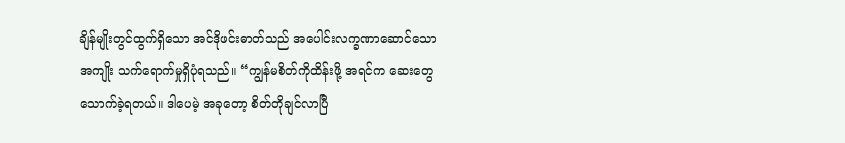ချိန်မျိုးတွင်ထွက်ရှိသော အင်ဒိုဖင်းဓာတ်သည် အပေါင်းလက္ခဏာဆောင်သောအကျိုး သက်ရောက်မှုရှိပုံရသည်။ “ကျွန်မစိတ်ကိုထိန်းဖို့ အရင်က ဆေးတွေသောက်ခဲ့ရတယ်။ ဒါပေမဲ့ အခုတော့ စိတ်တိုချင်လာပြီ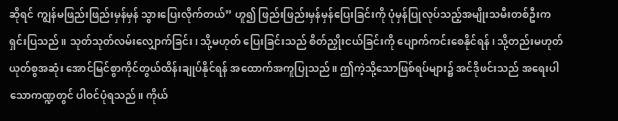ဆိုရင် ကျွန်မဖြည်းဖြည်းမှန်မှန် သွားပြေးလိုက်တယ်” ဟူ၍ ဖြည်းဖြည်းမှန်မှန်ပြေးခြင်းကို ပုံမှန်ပြုလုပ်သည့်အမျိုးသမီးတစ်ဦးက ရှင်းပြသည်။ သုတ်သုတ်လမ်းလျှောက်ခြင်း၊ သို့မဟုတ် ပြေးခြင်းသည် စိတ်ညှိုးငယ်ခြင်းကို ပျောက်ကင်းစေနိုင်ရန်၊ သို့တည်းမဟုတ် ယုတ်စွအဆုံး အောင်မြင်စွာကိုင်တွယ်ထိန်းချုပ်နိုင်ရန် အထောက်အကူပြုသည်။ ဤကဲ့သို့သောဖြစ်ရပ်များ၌ အင်ဒိုဖင်းသည် အရေးပါသောကဏ္ဍတွင် ပါဝင်ပုံရသည်။ ကိုယ်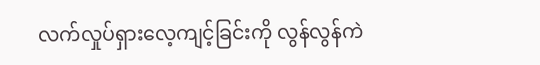လက်လှုပ်ရှားလေ့ကျင့်ခြင်းကို လွန်လွန်ကဲ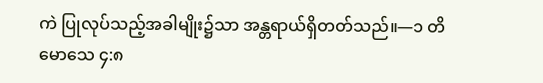ကဲ ပြုလုပ်သည့်အခါမျိုး၌သာ အန္တရာယ်ရှိတတ်သည်။—၁ တိမောသေ ၄:၈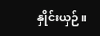နှိုင်းယှဉ်။